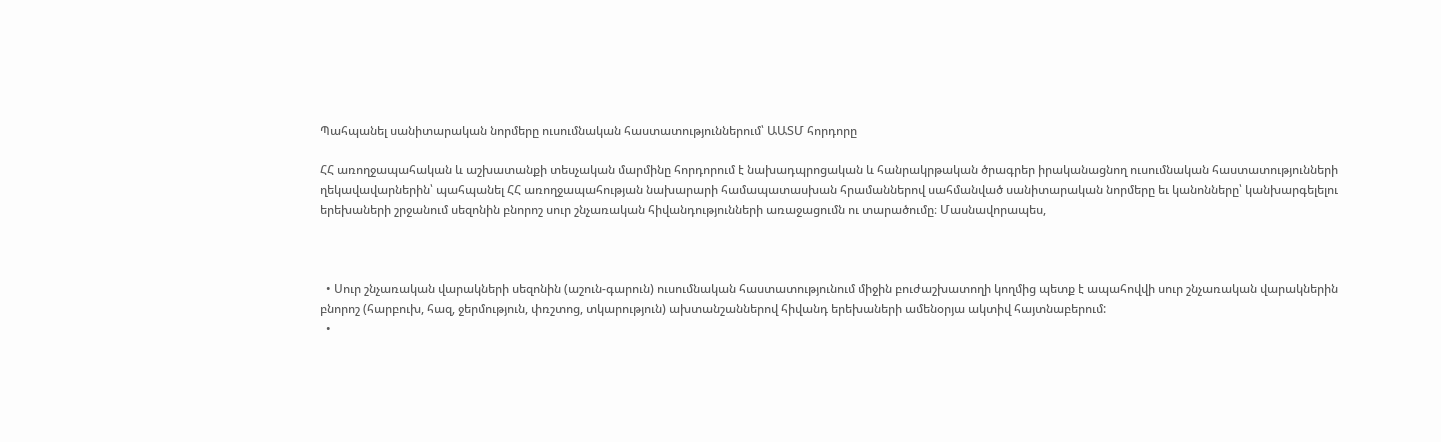Պահպանել սանիտարական նորմերը ուսումնական հաստատություններում՝ ԱԱՏՄ հորդորը

ՀՀ առողջապահական և աշխատանքի տեսչական մարմինը հորդորում է նախադպրոցական և հանրակրթական ծրագրեր իրականացնող ուսումնական հաստատությունների ղեկավավարներին՝ պահպանել ՀՀ առողջապահության նախարարի համապատասխան հրամաններով սահմանված սանիտարական նորմերը եւ կանոնները՝ կանխարգելելու երեխաների շրջանում սեզոնին բնորոշ սուր շնչառական հիվանդությունների առաջացումն ու տարածումը։ Մասնավորապես,



  • Սուր շնչառական վարակների սեզոնին (աշուն-գարուն) ուսումնական հաստատությունում միջին բուժաշխատողի կողմից պետք է ապահովվի սուր շնչառական վարակներին բնորոշ (հարբուխ, հազ, ջերմություն, փռշտոց, տկարություն) ախտանշաններով հիվանդ երեխաների ամենօրյա ակտիվ հայտնաբերում:
  •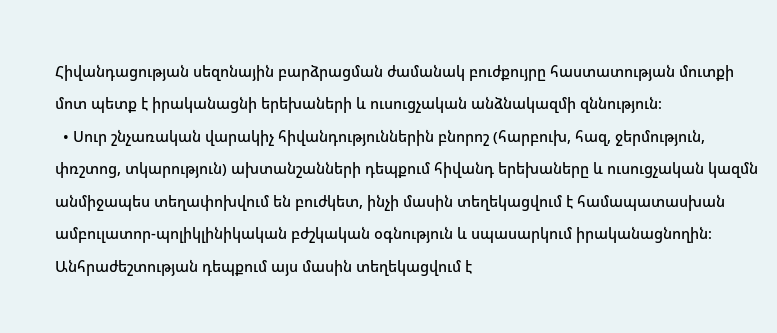Հիվանդացության սեզոնային բարձրացման ժամանակ բուժքույրը հաստատության մուտքի մոտ պետք է իրականացնի երեխաների և ուսուցչական անձնակազմի զննություն։
  • Սուր շնչառական վարակիչ հիվանդություններին բնորոշ (հարբուխ, հազ, ջերմություն, փռշտոց, տկարություն) ախտանշանների դեպքում հիվանդ երեխաները և ուսուցչական կազմն անմիջապես տեղափոխվում են բուժկետ, ինչի մասին տեղեկացվում է համապատասխան ամբուլատոր-պոլիկլինիկական բժշկական օգնություն և սպասարկում իրականացնողին։ Անհրաժեշտության դեպքում այս մասին տեղեկացվում է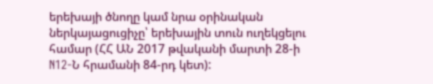երեխայի ծնողը կամ նրա օրինական ներկայացուցիչը՝ երեխային տուն ուղեկցելու համար (ՀՀ ԱՆ 2017 թվականի մարտի 28-ի N12-Ն հրամանի 84-րդ կետ):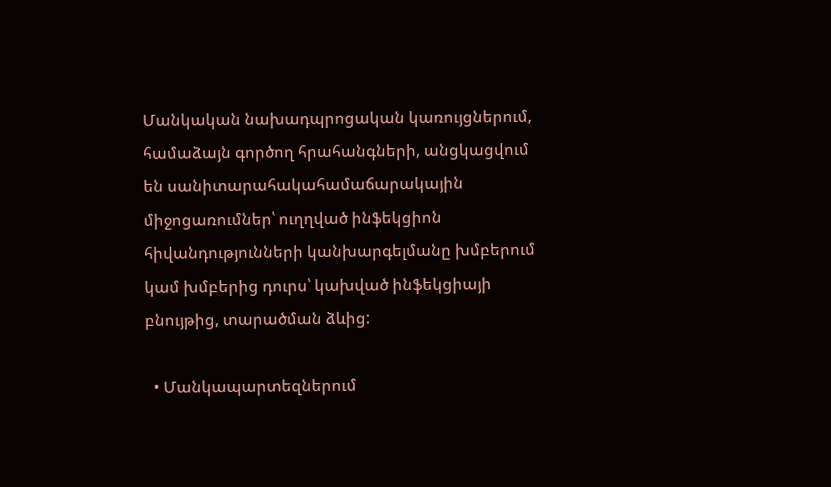Մանկական նախադպրոցական կառույցներում, համաձայն գործող հրահանգների, անցկացվում են սանիտարահակահամաճարակային միջոցառումներ՝ ուղղված ինֆեկցիոն հիվանդությունների կանխարգելմանը խմբերում կամ խմբերից դուրս՝ կախված ինֆեկցիայի բնույթից, տարածման ձևից:

  • Մանկապարտեզներում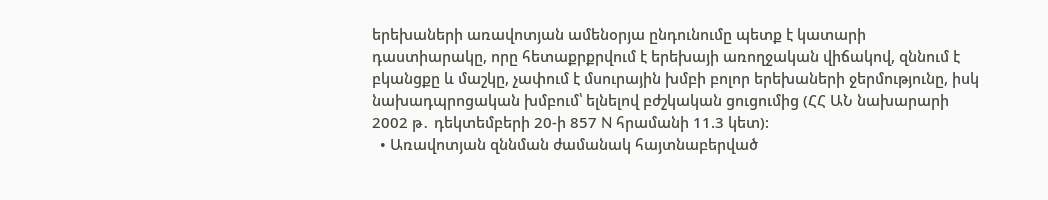երեխաների առավոտյան ամենօրյա ընդունումը պետք է կատարի դաստիարակը, որը հետաքրքրվում է երեխայի առողջական վիճակով, զննում է բկանցքը և մաշկը, չափում է մսուրային խմբի բոլոր երեխաների ջերմությունը, իսկ նախադպրոցական խմբում՝ ելնելով բժշկական ցուցումից (ՀՀ ԱՆ նախարարի 2002 թ․ դեկտեմբերի 20-ի 857 N հրամանի 11.3 կետ):
  • Առավոտյան զննման ժամանակ հայտնաբերված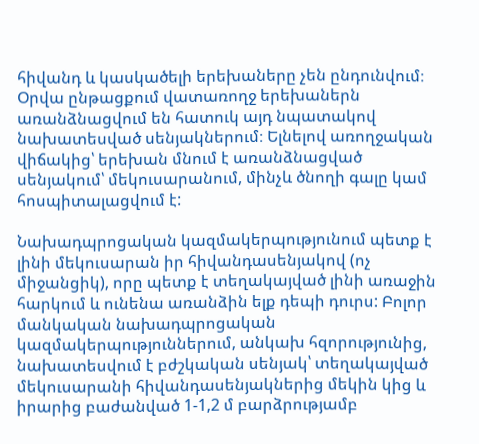հիվանդ և կասկածելի երեխաները չեն ընդունվում։ Օրվա ընթացքում վատառողջ երեխաներն առանձնացվում են հատուկ այդ նպատակով նախատեսված սենյակներում։ Ելնելով առողջական վիճակից՝ երեխան մնում է առանձնացված սենյակում՝ մեկուսարանում, մինչև ծնողի գալը կամ հոսպիտալացվում է:

Նախադպրոցական կազմակերպությունում պետք է լինի մեկուսարան իր հիվանդասենյակով (ոչ միջանցիկ), որը պետք է տեղակայված լինի առաջին հարկում և ունենա առանձին ելք դեպի դուրս: Բոլոր մանկական նախադպրոցական կազմակերպություններում, անկախ հզորությունից, նախատեսվում է բժշկական սենյակ՝ տեղակայված մեկուսարանի հիվանդասենյակներից մեկին կից և իրարից բաժանված 1-1,2 մ բարձրությամբ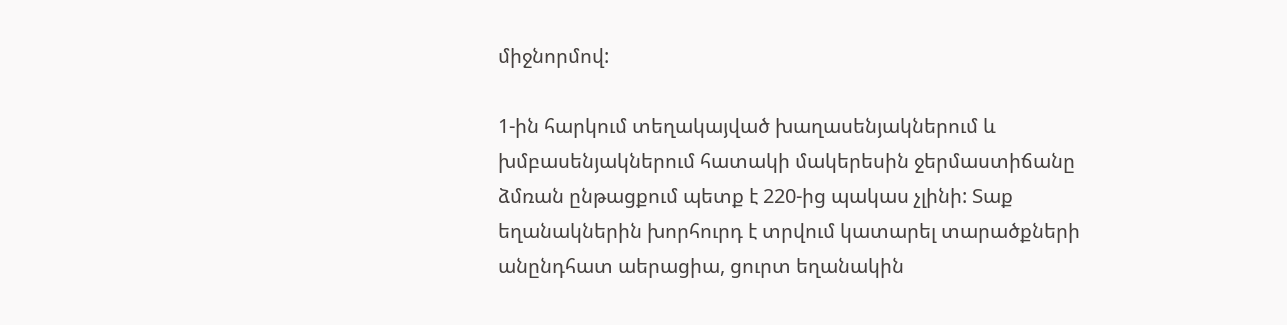միջնորմով:

1-ին հարկում տեղակայված խաղասենյակներում և խմբասենյակներում հատակի մակերեսին ջերմաստիճանը ձմռան ընթացքում պետք է 220-ից պակաս չլինի: Տաք եղանակներին խորհուրդ է տրվում կատարել տարածքների անընդհատ աերացիա, ցուրտ եղանակին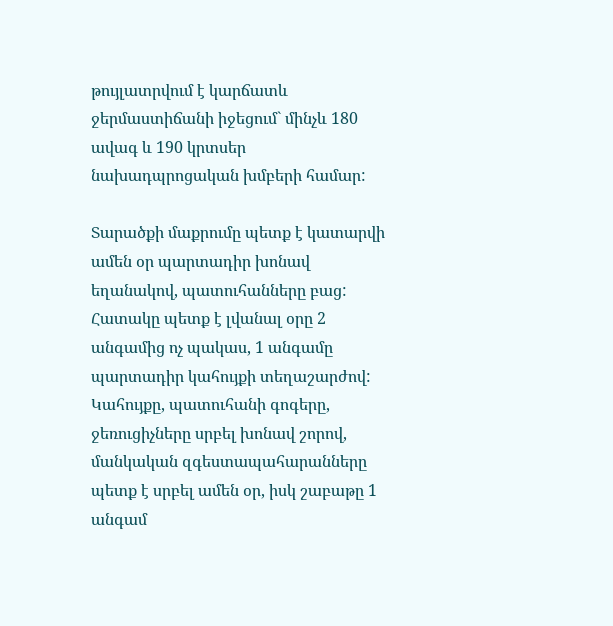թույլատրվում է կարճատև ջերմաստիճանի իջեցում` մինչև 180 ավագ և 190 կրտսեր նախադպրոցական խմբերի համար:

Տարածքի մաքրումը պետք է կատարվի ամեն օր պարտադիր խոնավ եղանակով, պատուհանները բաց: Հատակը պետք է լվանալ օրը 2 անգամից ոչ պակաս, 1 անգամը պարտադիր կահույքի տեղաշարժով: Կահույքը, պատուհանի գոգերը, ջեռուցիչները սրբել խոնավ շորով, մանկական զգեստապահարանները պետք է սրբել ամեն օր, իսկ շաբաթը 1 անգամ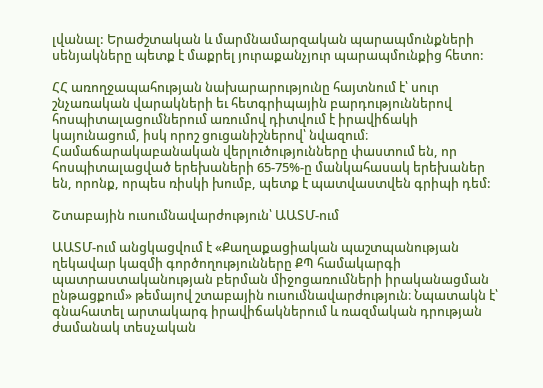լվանալ: Երաժշտական և մարմնամարզական պարապմունքների սենյակները պետք է մաքրել յուրաքանչյուր պարապմունքից հետո:

ՀՀ առողջապահության նախարարությունը հայտնում է՝ սուր շնչառական վարակների եւ հետգրիպային բարդություններով հոսպիտալացումներում առումով դիտվում է իրավիճակի կայունացում, իսկ որոշ ցուցանիշներով՝ նվազում։ Համաճարակաբանական վերլուծությունները փաստում են, որ հոսպիտալացված երեխաների 65-75%-ը մանկահասակ երեխաներ են, որոնք, որպես ռիսկի խումբ, պետք է պատվաստվեն գրիպի դեմ:

Շտաբային ուսումնավարժություն՝ ԱԱՏՄ-ում

ԱԱՏՄ-ում անցկացվում է «Քաղաքացիական պաշտպանության ղեկավար կազմի գործողությունները ՔՊ համակարգի պատրաստականության բերման միջոցառումների իրականացման ընթացքում» թեմայով շտաբային ուսումնավարժություն։ Նպատակն է՝ գնահատել արտակարգ իրավիճակներում և ռազմական դրության ժամանակ տեսչական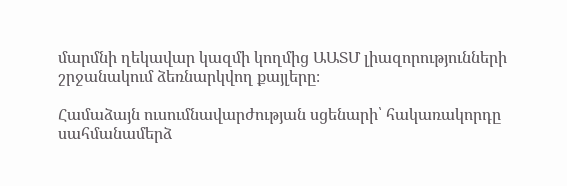մարմնի ղեկավար կազմի կողմից ԱԱՏՄ լիազորությունների շրջանակում ձեռնարկվող քայլերը։

Համաձայն ուսումնավարժության սցենարի՝ հակառակորդը սահմանամերձ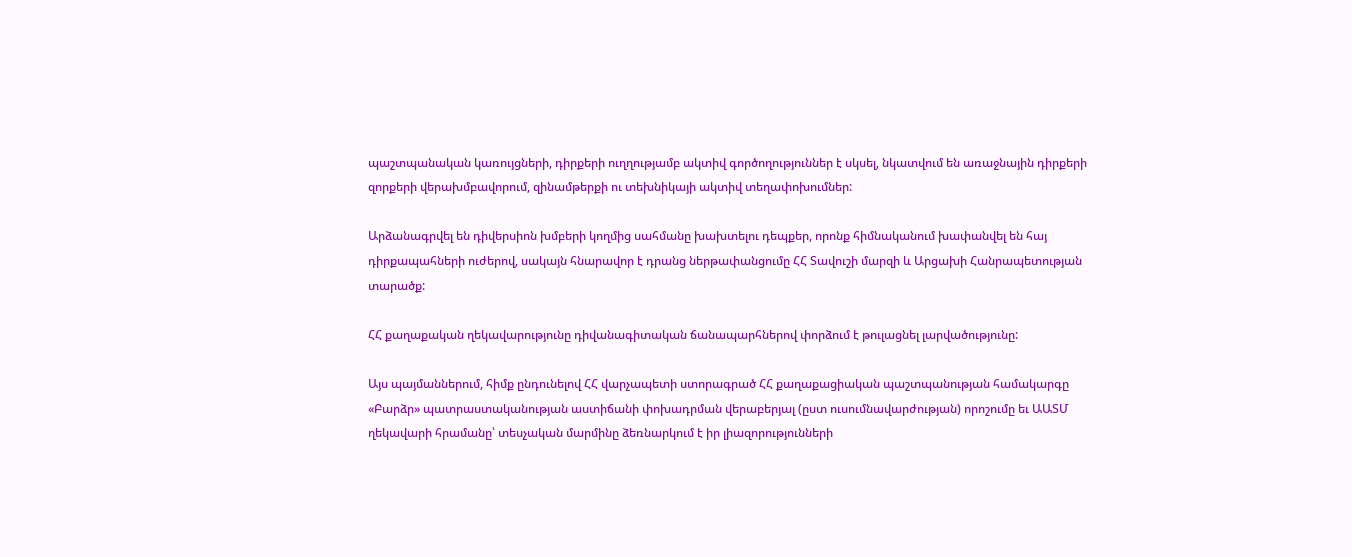պաշտպանական կառույցների, դիրքերի ուղղությամբ ակտիվ գործողություններ է սկսել, նկատվում են առաջնային դիրքերի զորքերի վերախմբավորում, զինամթերքի ու տեխնիկայի ակտիվ տեղափոխումներ:

Արձանագրվել են դիվերսիոն խմբերի կողմից սահմանը խախտելու դեպքեր, որոնք հիմնականում խափանվել են հայ դիրքապահների ուժերով, սակայն հնարավոր է դրանց ներթափանցումը ՀՀ Տավուշի մարզի և Արցախի Հանրապետության տարածք:

ՀՀ քաղաքական ղեկավարությունը դիվանագիտական ճանապարհներով փորձում է թուլացնել լարվածությունը:

Այս պայմաններում, հիմք ընդունելով ՀՀ վարչապետի ստորագրած ՀՀ քաղաքացիական պաշտպանության համակարգը «Բարձր» պատրաստականության աստիճանի փոխադրման վերաբերյալ (ըստ ուսումնավարժության) որոշումը եւ ԱԱՏՄ ղեկավարի հրամանը՝ տեսչական մարմինը ձեռնարկում է իր լիազորությունների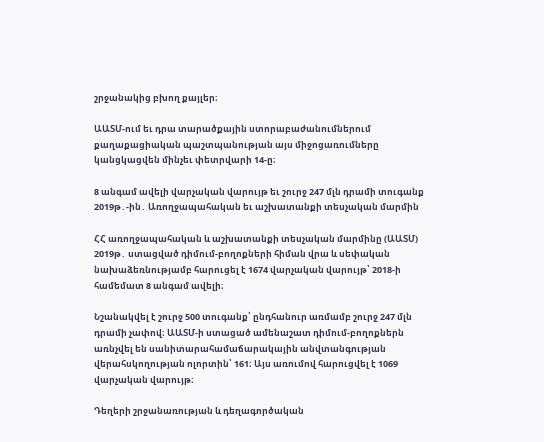շրջանակից բխող քայլեր։

ԱԱՏՄ-ում եւ դրա տարածքային ստորաբաժանումներում քաղաքացիական պաշտպանության այս միջոցառումները կանցկացվեն մինչեւ փետրվարի 14-ը։

8 անգամ ավելի վարչական վարույթ եւ շուրջ 247 մլն դրամի տուգանք 2019թ․-ին․ Առողջապահական եւ աշխատանքի տեսչական մարմին

ՀՀ առողջապահական և աշխատանքի տեսչական մարմինը (ԱԱՏՄ) 2019թ․ ստացված դիմում-բողոքների հիման վրա և սեփական նախաձեռնությամբ հարուցել է 1674 վարչական վարույթ՝ 2018-ի համեմատ 8 անգամ ավելի։

Նշանակվել է շուրջ 500 տուգանք՝ ընդհանուր առմամբ շուրջ 247 մլն դրամի չափով։ ԱԱՏՄ-ի ստացած ամենաշատ դիմում-բողոքներն առնչվել են սանիտարահամաճարակային անվտանգության վերահսկողության ոլորտին՝ 161։ Այս առումով հարուցվել է 1069 վարչական վարույթ։

Դեղերի շրջանառության և դեղագործական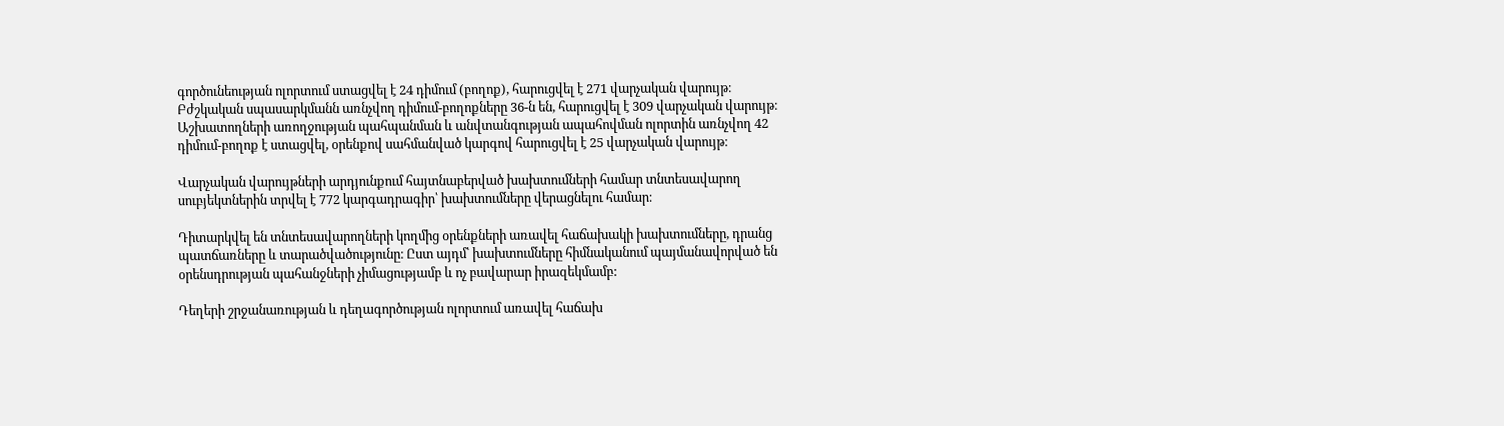գործունեության ոլորտում ստացվել է 24 դիմում (բողոք), հարուցվել է 271 վարչական վարույթ։ Բժշկական սպասարկմանն առնչվող դիմում-բողոքները 36-ն են, հարուցվել է 309 վարչական վարույթ։ Աշխատողների առողջության պահպանման և անվտանգության ապահովման ոլորտին առնչվող 42 դիմում-բողոք է ստացվել, օրենքով սահմանված կարգով հարուցվել է 25 վարչական վարույթ։

Վարչական վարույթների արդյունքում հայտնաբերված խախտումների համար տնտեսավարող սուբյեկտներին տրվել է 772 կարգադրագիր՝ խախտումները վերացնելու համար։

Դիտարկվել են տնտեսավարողների կողմից օրենքների առավել հաճախակի խախտումները, դրանց պատճառները և տարածվածությունը։ Ըստ այդմ՝ խախտումները հիմնականում պայմանավորված են օրենսդրության պահանջների չիմացությամբ և ոչ բավարար իրազեկմամբ:

Դեղերի շրջանառության և դեղագործության ոլորտում առավել հաճախ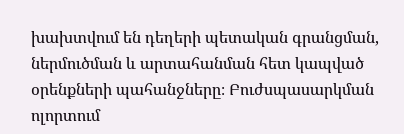խախտվում են դեղերի պետական գրանցման, ներմուծման և արտահանման հետ կապված օրենքների պահանջները։ Բուժսպասարկման ոլորտում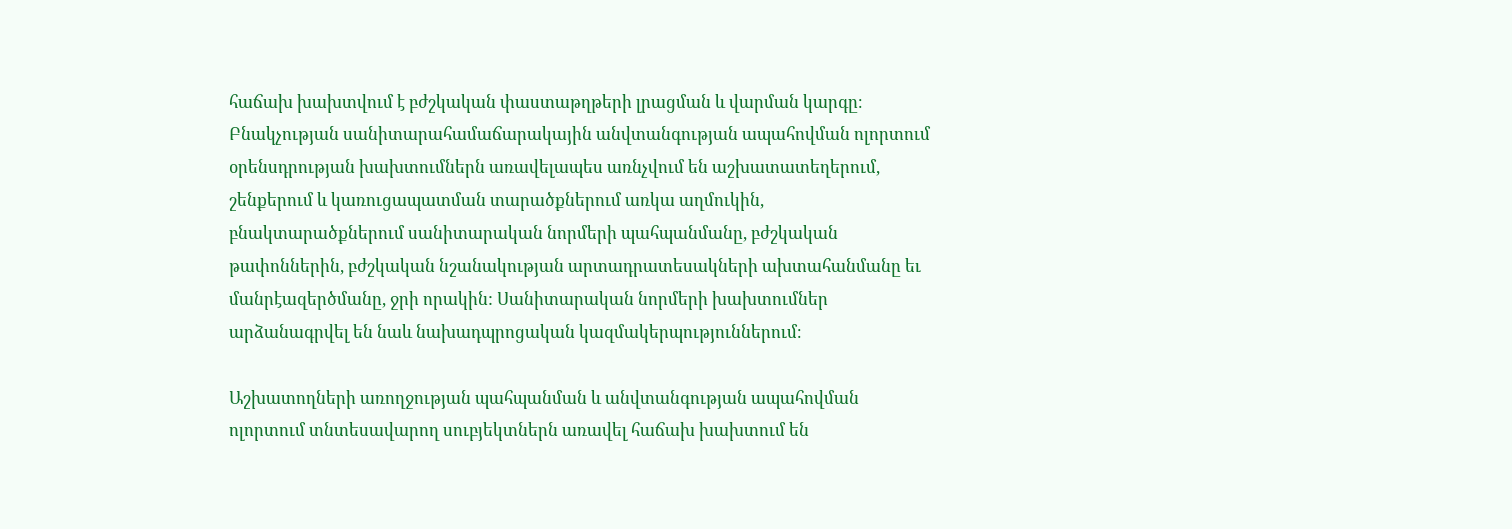հաճախ խախտվում է բժշկական փաստաթղթերի լրացման և վարման կարգը։ Բնակչության սանիտարահամաճարակային անվտանգության ապահովման ոլորտում օրենսդրության խախտումներն առավելապես առնչվում են աշխատատեղերում, շենքերում և կառուցապատման տարածքներում առկա աղմուկին, բնակտարածքներում սանիտարական նորմերի պահպանմանը, բժշկական թափոններին, բժշկական նշանակության արտադրատեսակների ախտահանմանը եւ մանրէազերծմանը, ջրի որակին: Սանիտարական նորմերի խախտումներ արձանագրվել են նաև նախադպրոցական կազմակերպություններում։

Աշխատողների առողջության պահպանման և անվտանգության ապահովման ոլորտում տնտեսավարող սուբյեկտներն առավել հաճախ խախտում են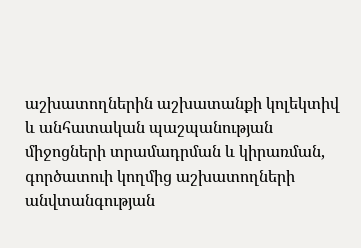աշխատողներին աշխատանքի կոլեկտիվ և անհատական պաշպանության միջոցների տրամադրման և կիրառման, գործատուի կողմից աշխատողների անվտանգության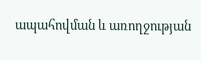ապահովման և առողջության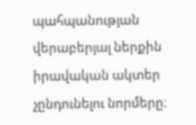պահպանության վերաբերյալ ներքին իրավական ակտեր չընդունելու նորմերը։